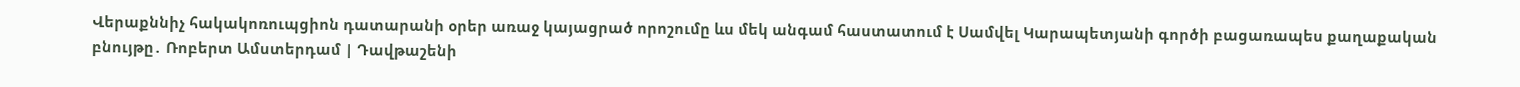Վերաքննիչ հակակոռուպցիոն դատարանի օրեր առաջ կայացրած որոշումը ևս մեկ անգամ հաստատում է Սամվել Կարապետյանի գործի բացառապես քաղաքական բնույթը․ Ռոբերտ Ամստերդամ | Դավթաշենի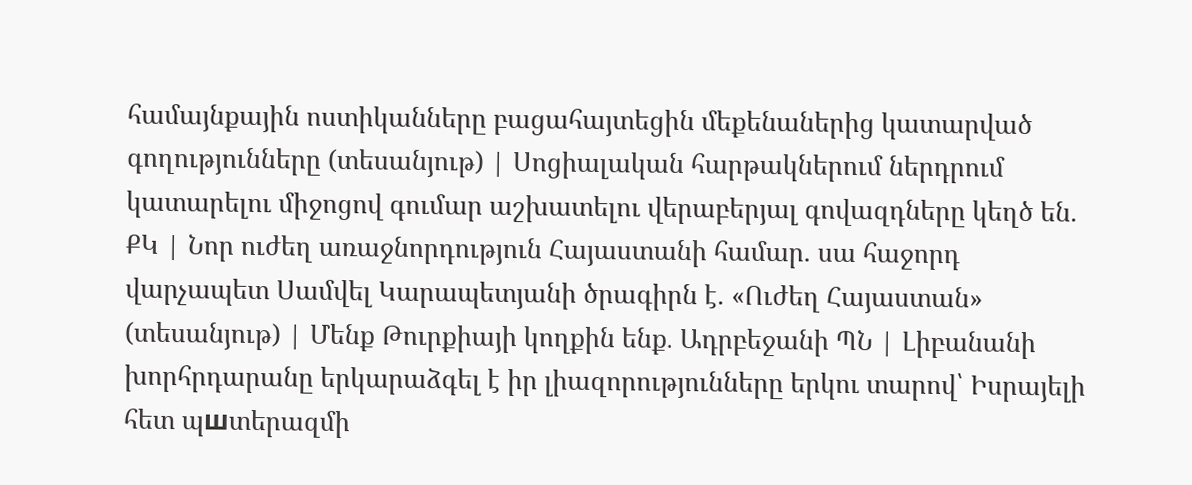համայնքային ոստիկանները բացահայտեցին մեքենաներից կատարված գողությունները (տեսանյութ) | Սոցիալական հարթակներում ներդրում կատարելու միջոցով գումար աշխատելու վերաբերյալ գովազդները կեղծ են. ՔԿ | Նոր ուժեղ առաջնորդություն Հայաստանի համար. սա հաջորդ վարչապետ Սամվել Կարապետյանի ծրագիրն է. «Ուժեղ Հայաստան» (տեսանյութ) | Մենք Թուրքիայի կողքին ենք․ Ադրբեջանի ՊՆ | Լիբանանի խորհրդարանը երկարաձգել է իր լիազորությունները երկու տարով՝ Իսրայելի հետ պшտերազմի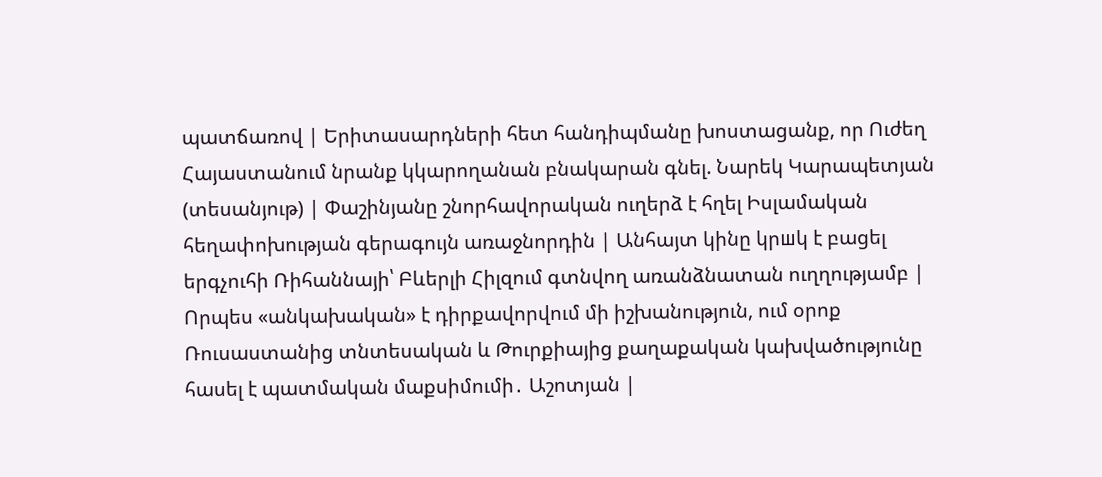պատճառով | Երիտասարդների հետ հանդիպմանը խոստացանք, որ Ուժեղ Հայաստանում նրանք կկարողանան բնակարան գնել. Նարեկ Կարապետյան (տեսանյութ) | Փաշինյանը շնորհավորական ուղերձ է հղել Իսլամական հեղափոխության գերագույն առաջնորդին | Անհայտ կինը կրшկ է բացել երգչուհի Ռիհաննայի՝ Բևերլի Հիլզում գտնվող առանձնատան ուղղությամբ | Որպես «անկախական» է դիրքավորվում մի իշխանություն, ում օրոք Ռուսաստանից տնտեսական և Թուրքիայից քաղաքական կախվածությունը հասել է պատմական մաքսիմումի․ Աշոտյան |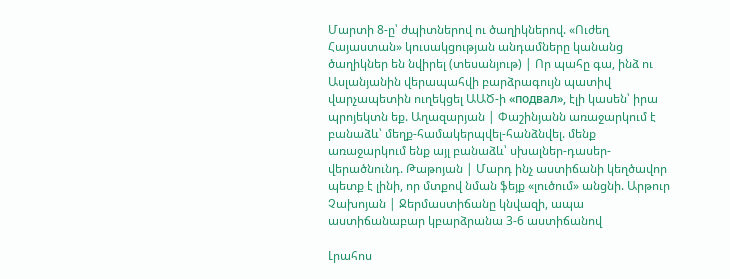Մարտի 8-ը՝ ժպիտներով ու ծաղիկներով. «Ուժեղ Հայաստան» կուսակցության անդամները կանանց ծաղիկներ են նվիրել (տեսանյութ) | Որ պահը գա, ինձ ու Ասլանյանին վերապահվի բարձրագույն պատիվ վարչապետին ուղեկցել ԱԱԾ-ի «подвал», էլի կասեն՝ իրա պրոյեկտն եք. Աղազարյան | Փաշինյանն առաջարկում է բանաձև՝ մեղք-համակերպվել-հանձնվել. մենք առաջարկում ենք այլ բանաձև՝ սխալներ-դասեր-վերածնունդ. Թաթոյան | Մարդ ինչ աստիճանի կեղծավոր պետք է լինի, որ մտքով նման ֆեյք «լուծում» անցնի. Արթուր Չախոյան | Ջերմաստիճանը կնվազի, ապա աստիճանաբար կբարձրանա 3-6 աստիճանով

Լրահոս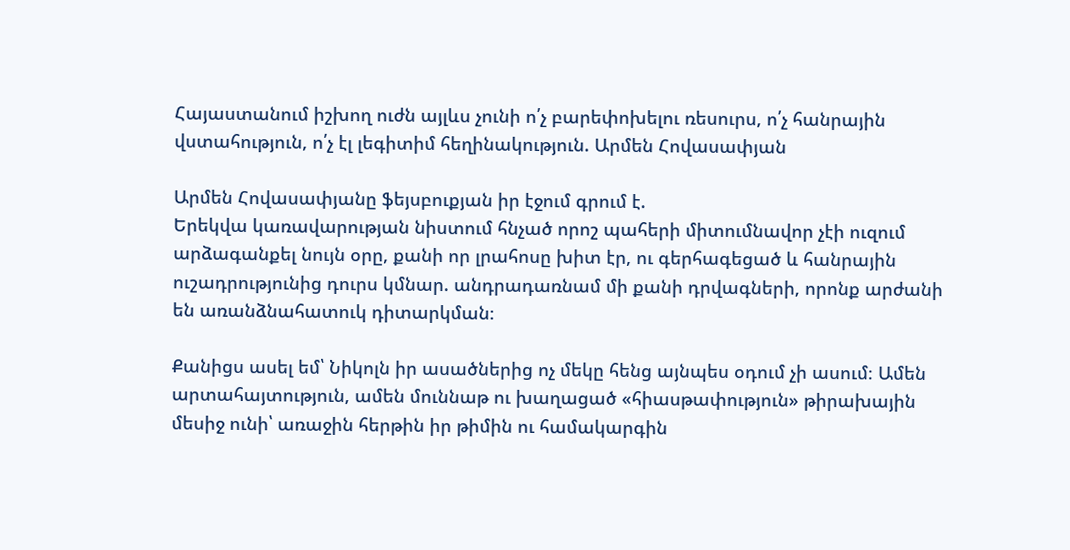Հայաստանում իշխող ուժն այլևս չունի ո՛չ բարեփոխելու ռեսուրս, ո՛չ հանրային վստահություն, ո՛չ էլ լեգիտիմ հեղինակություն. Արմեն Հովասափյան

Արմեն Հովասափյանը ֆեյսբուքյան իր էջում գրում է.
Երեկվա կառավարության նիստում հնչած որոշ պահերի միտումնավոր չէի ուզում արձագանքել նույն օրը, քանի որ լրահոսը խիտ էր, ու գերհագեցած և հանրային ուշադրությունից դուրս կմնար. անդրադառնամ մի քանի դրվագների, որոնք արժանի են առանձնահատուկ դիտարկման։

Քանիցս ասել եմ՝ Նիկոլն իր ասածներից ոչ մեկը հենց այնպես օդում չի ասում։ Ամեն արտահայտություն, ամեն մուննաթ ու խաղացած «հիասթափություն» թիրախային մեսիջ ունի՝ առաջին հերթին իր թիմին ու համակարգին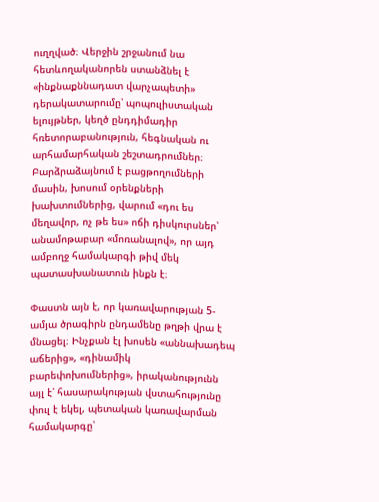ուղղված։ Վերջին շրջանում նա հետևողականորեն ստանձնել է «ինքնաքննադատ վարչապետի» դերակատարումը՝ պոպուլիստական ելույթներ, կեղծ ընդդիմադիր հռետորաբանություն, հեգնական ու արհամարհական շեշտադրումներ։ Բարձրաձայնում է բացթողումների մասին, խոսում օրենքների խախտումներից, վարում «դու ես մեղավոր, ոչ թե ես» ոճի դիսկուրսներ՝ անամոթաբար «մոռանալով», որ այդ ամբողջ համակարգի թիվ մեկ պատասխանատուն ինքն է։

Փաստն այն է, որ կառավարության 5-ամյա ծրագիրն ընդամենը թղթի վրա է մնացել։ Ինչքան էլ խոսեն «աննախադեպ աճերից», «դինամիկ բարեփոխումներից», իրականությունն այլ է՝ հասարակության վստահությունը փուլ է եկել, պետական կառավարման համակարգը՝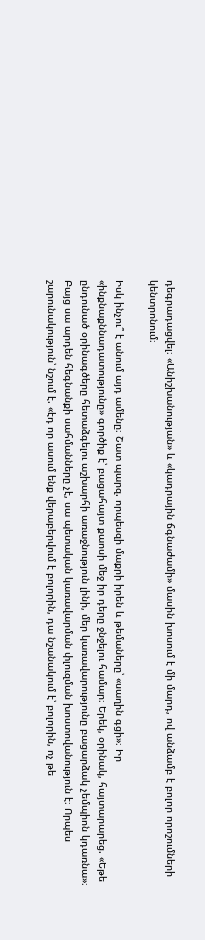դեգրադացվել։ «Անիշխանության» և «կադրային ճգնաժամի» մասին խոսում է մի մարդ, ով անձամբ է բոլոր որոշումների կենտրոնում։

Իսկ ինչու՞ է անում այդ ամենը։ Շատ պարզ. որպեսզի մաքրի իրեն և թեմաները՝ «սաղին գցի»։ Իր «ինքնաքննադատությունը» գործիք է՝ բացահայտ քաոսի մեջ իր դերը ջնջելու համար։ Երեկ, օրինակ, հայտարարեց. «Եթե ընդունած օրինագծերը հետաձգելու աշխարհի առաջնություն լինի, մեր կառավարությունը բացարձակ չեմպիոն կդառնա»։ Բայց սա արդեն հեգնանքի սահմանները չէ, սա պետական կառավարման փլուզման խոստովանություն է։ Որպես շարունակություն՝ նշում է. «էդ որ ասում ենք վերաբերվում է բոլորին, դա նշանակում է՝ բոլորին, ոչ թե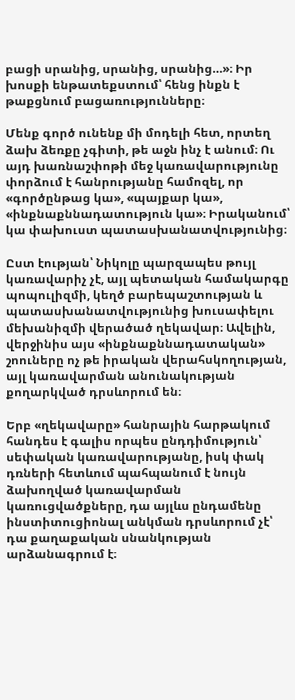բացի սրանից, սրանից, սրանից…»։ Իր խոսքի ենթատեքստում՝ հենց ինքն է թաքցնում բացառությունները։

Մենք գործ ունենք մի մոդելի հետ, որտեղ ձախ ձեռքը չգիտի, թե աջն ինչ է անում։ Ու այդ խառնաշփոթի մեջ կառավարությունը փորձում է հանրությանը համոզել, որ «գործընթաց կա», «պայքար կա», «ինքնաքննադատություն կա»։ Իրականում՝ կա փախուստ պատասխանատվությունից։

Ըստ էության՝ Նիկոլը պարզապես թույլ կառավարիչ չէ, այլ պետական համակարգը պոպուլիզմի, կեղծ բարեպաշտության և պատասխանատվությունից խուսափելու մեխանիզմի վերածած ղեկավար։ Ավելին, վերջինիս այս «ինքնաքննադատական» շոուները ոչ թե իրական վերահսկողության, այլ կառավարման անունակության քողարկված դրսևորում են։

Երբ «ղեկավարը» հանրային հարթակում հանդես է գալիս որպես ընդդիմություն՝ սեփական կառավարությանը, իսկ փակ դռների հետևում պահպանում է նույն ձախողված կառավարման կառուցվածքները, դա այլևս ընդամենը ինստիտուցիոնալ անկման դրսևորում չէ՝ դա քաղաքական սնանկության արձանագրում է։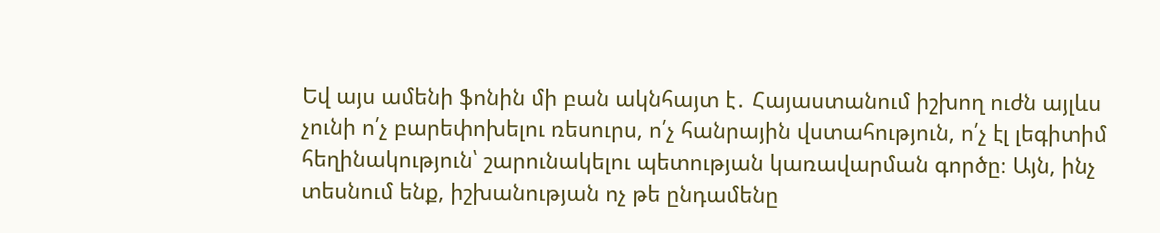Եվ այս ամենի ֆոնին մի բան ակնհայտ է․ Հայաստանում իշխող ուժն այլևս չունի ո՛չ բարեփոխելու ռեսուրս, ո՛չ հանրային վստահություն, ո՛չ էլ լեգիտիմ հեղինակություն՝ շարունակելու պետության կառավարման գործը։ Այն, ինչ տեսնում ենք, իշխանության ոչ թե ընդամենը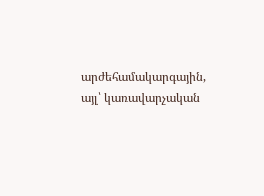արժեհամակարգային, այլ՝ կառավարչական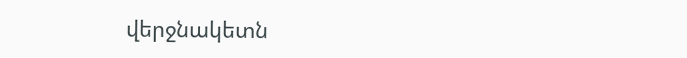վերջնակետն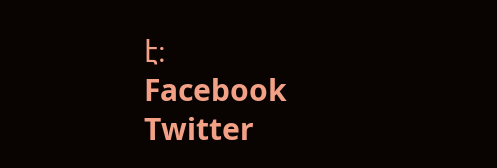է։
Facebook
Twitter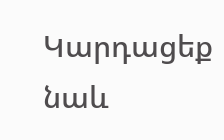Կարդացեք նաև